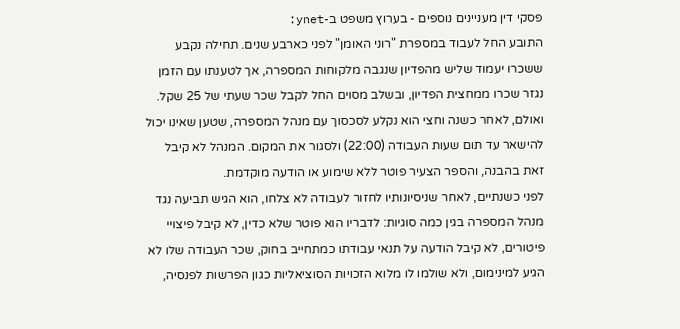פסקי דין מעניינים נוספים - בערוץ משפט ב-ynet:
התובע החל לעבוד במספרת "רוני האומן" לפני כארבע שנים. תחילה נקבע ששכרו יעמוד שליש מהפדיון שנגבה מלקוחות המספרה, אך לטענתו עם הזמן נגזר שכרו ממחצית הפדיון, ובשלב מסוים החל לקבל שכר שעתי של 25 שקל. ואולם, לאחר כשנה וחצי הוא נקלע לסכסוך עם מנהל המספרה, שטען שאינו יכול להישאר עד תום שעות העבודה (22:00) ולסגור את המקום. המנהל לא קיבל זאת בהבנה, והספר הצעיר פוטר ללא שימוע או הודעה מוקדמת.
לפני כשנתיים, לאחר שניסיונותיו לחזור לעבודה לא צלחו, הוא הגיש תביעה נגד מנהל המספרה בגין כמה סוגיות: לדבריו הוא פוטר שלא כדין, לא קיבל פיצויי פיטורים, לא קיבל הודעה על תנאי עבודתו כמתחייב בחוק, שכר העבודה שלו לא הגיע למינימום, ולא שולמו לו מלוא הזכויות הסוציאליות כגון הפרשות לפנסיה,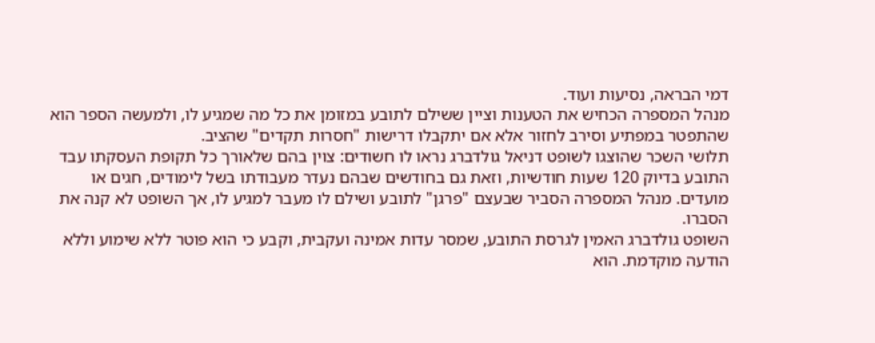דמי הבראה, נסיעות ועוד.
מנהל המספרה הכחיש את הטענות וציין ששילם לתובע במזומן את כל מה שמגיע לו, ולמעשה הספר הוא שהתפטר במפתיע וסירב לחזור אלא אם יתקבלו דרישות "חסרות תקדים" שהציב.
תלושי השכר שהוצגו לשופט דניאל גולדברג נראו לו חשודים: צוין בהם שלאורך כל תקופת העסקתו עבד התובע בדיוק 120 שעות חודשיות, וזאת גם בחודשים שבהם נעדר מעבודתו בשל לימודים, חגים או מועדים. מנהל המספרה הסביר שבעצם "פרגן" לתובע ושילם לו מעבר למגיע לו, אך השופט לא קנה את הסברו.
השופט גולדברג האמין לגרסת התובע, שמסר עדות אמינה ועקבית, וקבע כי הוא פוטר ללא שימוע וללא הודעה מוקדמת. הוא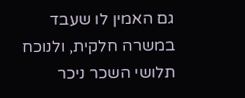גם האמין לו שעבד במשרה חלקית, ולנוכח תלושי השכר ניכר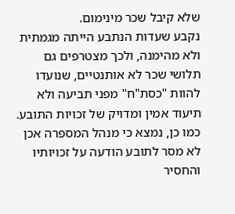שלא קיבל שכר מינימום.
נקבע שעדות הנתבע הייתה מגמתית ולא מהימנה, ולכך מצטרפים גם תלושי שכר לא אותנטיים, שנועדו להוות "כסת"ח" מפני תביעה ולא תיעוד אמין ומדויק של זכויות התובע. כמו כן, נמצא כי מנהל המספרה אכן לא מסר לתובע הודעה על זכויותיו והחסיר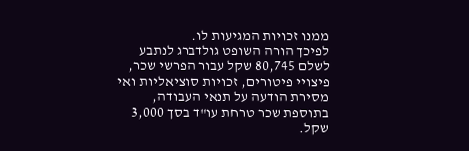ממנו זכויות המגיעות לו.
לפיכך הורה השופט גולדברג לנתבע לשלם 80,745 שקל עבור הפרשי שכר, פיצויי פיטורים, זכויות סוציאליות ואי מסירת הודעה על תנאי העבודה, בתוספת שכר טרחת עו"ד בסך 3,000 שקל.